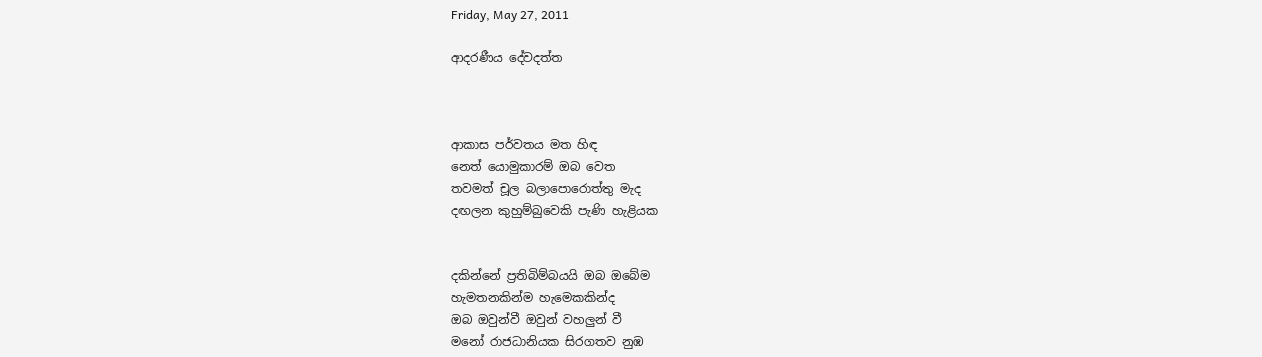Friday, May 27, 2011

ආදරණීය දේවදත්ත



ආකාස පර්වතය මත හිඳ
නෙත් යොමුකාරම් ඔබ වෙත
තවමත් චූල බලාපොරොත්තු මැද
දඟලන කුහුම්බුවෙකි පැණි හැළියක


දකින්නේ ප්‍රතිබිම්බයයි ඔබ ඔබේම
හැමතනකින්ම හැමෙකකින්ද
ඔබ ඔවුන්වී ඔවුන් වහලුන් වී
මනෝ රාජධානියක සිරගතව නුඹ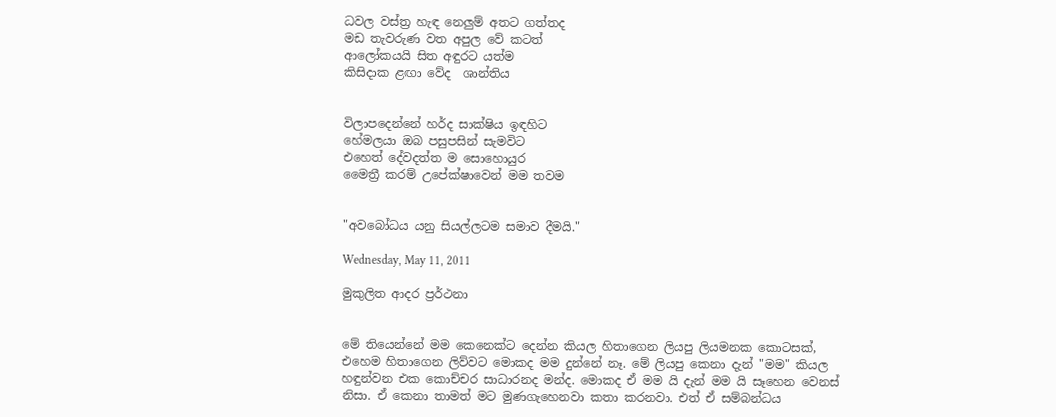ධවල වස්ත්‍ර හැඳ නෙලුම් අතට ගත්තද
මඩ තැවරුණ වත අපුල වේ කටත්
ආලෝකයයි සිත අඳුරට යත්ම
කිසිදාක ළඟා වේද  ශාන්තිය


විලාපදෙන්නේ හර්ද සාක්ෂිය ඉඳහිට
හේමලයා ඔබ පසුපසින් සැමවිට
එහෙත් දේවදත්ත ම සොහොයුර
මෛත්‍රී කරම් උපේක්ෂාවෙන් මම තවම


"අවබෝධය යනු සියල්ලටම සමාව දීමයි."

Wednesday, May 11, 2011

මුකුලිත ආදර ප්‍රර්ථනා


මේ තියෙන්නේ මම කෙනෙක්ට දෙන්න කියල හිතාගෙන ලියපු ලියමනක කොටසක්, එහෙම හිතාගෙන ලිව්වට මොකද මම දුන්නේ නෑ. මේ ලියපු කෙනා දැන් "මම" කියල හඳුන්වන එක කොච්චර සාධාරනද මන්ද. මොකද ඒ මම යි දැන් මම යි සෑහෙන වෙනස් නිසා. ඒ කෙනා තාමත් මට මුණගැහෙනවා කතා කරනවා. එත් ඒ සම්බන්ධය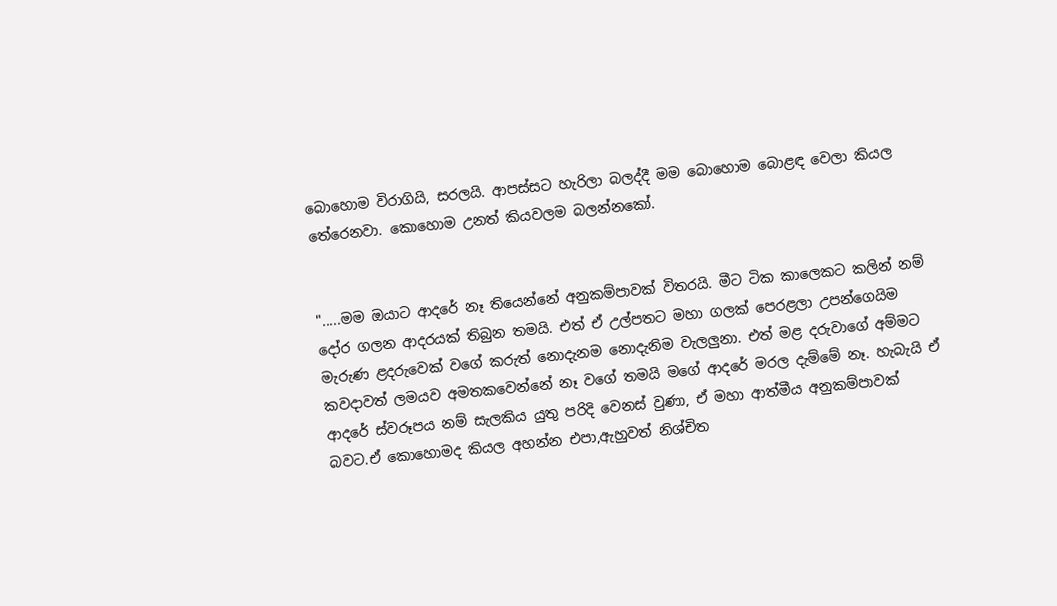බොහොම විරාගියි, සරලයි. ආපස්සට හැරිලා බලද්දී මම බොහොම බොළඳ වෙලා කියල තේරෙනවා. කොහොම උනත් කියවලම බලන්නකෝ.


".....මම ඔයාට ආදරේ නෑ තියෙන්නේ අනුකම්පාවක් විතරයි. මීට ටික කාලෙකට කලින් නම් දෝර ගලන ආදරයක් තිබුන තමයි. එත් ඒ උල්පතට මහා ගලක් පෙරළලා උපන්ගෙයිම මැරුණ ළදරුවෙක් වගේ කරුත් නොදැනම නොදැනිම වැලලුනා. එත් මළ දරුවාගේ අම්මට කවදාවත් ලමයව අමතකවෙන්නේ නෑ වගේ තමයි මගේ ආදරේ මරල දැම්මේ නෑ. හැබැයි ඒ ආදරේ ස්වරූපය නම් සැලකිය යුතු පරිදි වෙනස් වුණා, ඒ මහා ආත්මීය අනුකම්පාවක් බවට.ඒ කොහොමද කියල අහන්න එපා,ඇහුවත් නිශ්චිත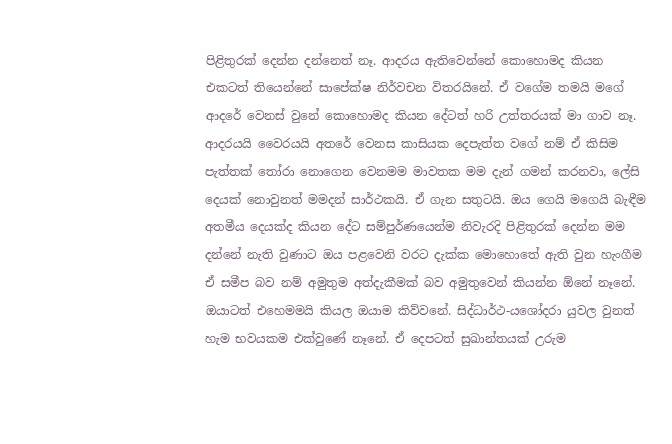පිළිතුරක් දෙන්න දන්නෙත් නෑ. ආදරය ඇතිවෙන්නේ කොහොමද කියන එකටත් තියෙන්නේ සාපේක්ෂ නිර්වචන විතරයිනේ. ඒ වගේම තමයි මගේ ආදරේ වෙනස් වුනේ කොහොමද කියන දේටත් හරි උත්තරයක් මා ගාව නෑ.
ආදරයයි වෛරයයි අතරේ වෙනස කාසියක දෙපැත්ත වගේ නම් ඒ කිසිම පැත්තක් තෝරා නොගෙන වෙනමම මාවතක මම දැන් ගමන් කරනවා, ලේසි දෙයක් නොවුනත් මමදන් සාර්ථකයි. ඒ ගැන සතුටයි. ඔය ගෙයි මගෙයි බැඳීම අතමීය දෙයක්ද කියන දේට සම්පුර්ණයෙන්ම නිවැරදි පිළිතුරක් දෙන්න මම දන්නේ නැති වුණාට ඔය පළවෙනි වරට දැක්ක මොහොතේ ඇති වුන හැංගීම ඒ සමීප බව නම් අමුතුම අත්දැකීමක් බව අමුතුවෙන් කියන්න ඕනේ නෑනේ. ඔයාටත් එහෙමමයි කියල ඔයාම කිව්වනේ. සිද්ධාර්ථ-යශෝදරා යුවල වුනත් හැම භවයකම එක්වුණේ නෑනේ. ඒ දෙපටත් සුඛාන්තයක් උරුම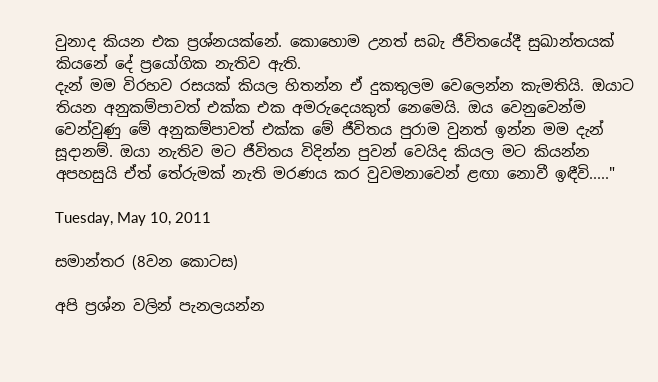වුනාද කියන එක ප්‍රශ්නයක්නේ. කොහොම උනත් සබැ ජීවිතයේදී සුඛාන්තයක් කියනේ දේ ප්‍රයෝගික නැතිව ඇති.
දැන් මම විරහව රසයක් කියල හිතන්න ඒ දුකතුලම වෙලෙන්න කැමතියි. ඔයාට තියන අනුකම්පාවත් එක්ක එක අමරුදෙයකුත් නෙමෙයි. ඔය වෙනුවෙන්ම වෙන්වුණු මේ අනුකම්පාවත් එක්ක මේ ජීවිතය පුරාම වුනත් ඉන්න මම දැන් සූදානම්. ඔයා නැතිව මට ජීවිතය විදින්න පුවන් වෙයිද කියල මට කියන්න අපහසුයි ඒත් තේරුමක් නැති මරණය කර වුවමනාවෙන් ළඟා නොවී ඉඳීවි....."

Tuesday, May 10, 2011

සමාන්තර (8වන කොටස)

අපි ප්‍රශ්න වලින් පැනලයන්න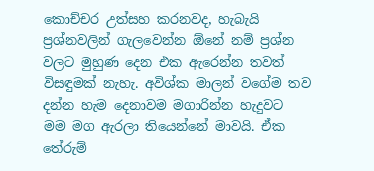කොච්චර උත්සහ කරනවද, හැබැයි ප්‍රශ්නවලින් ගැලවෙන්න ඕනේ නම් ප්‍රශ්න වලට මුහුණ දෙන එක ඇරෙන්න තවත් විසඳුමක් නැහැ. අවිශ්ක මාලන් වගේම තව දන්න හැම දෙනාවම මගාරින්න හැදුවට මම මග ඇරලා තියෙන්නේ මාවයි. ඒක තේරුම්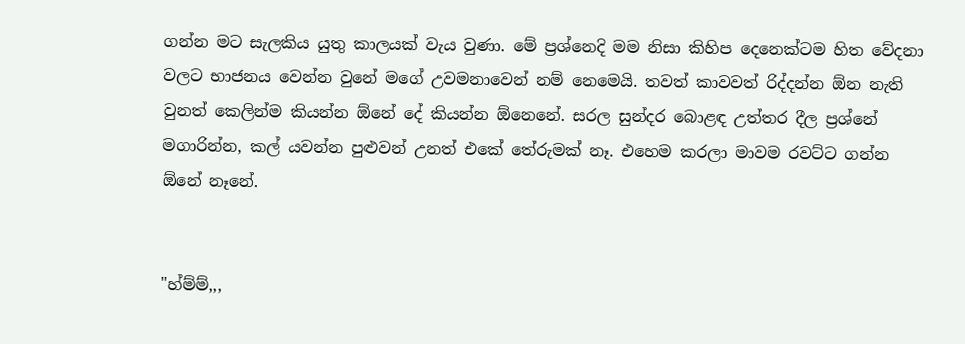ගන්න මට සැලකිය යුතු කාලයක් වැය වුණා. මේ ප්‍රශ්නෙදි මම නිසා කිහිප දෙනෙක්ටම හිත වේදනා වලට භාජනය වෙන්න වුනේ මගේ උවමනාවෙන් නම් නෙමෙයි. තවත් කාවවත් රිද්දන්න ඕන නැති වුනත් කෙලින්ම කියන්න ඕනේ දේ කියන්න ඕනෙනේ. සරල සුන්දර බොළඳ උත්තර දීල ප්‍රශ්නේ මගාරින්න, කල් යවන්න පුළුවන් උනත් එකේ තේරුමක් නෑ. එහෙම කරලා මාවම රවට්ට ගන්න ඕනේ නෑනේ.


"හ්ම්ම්,,,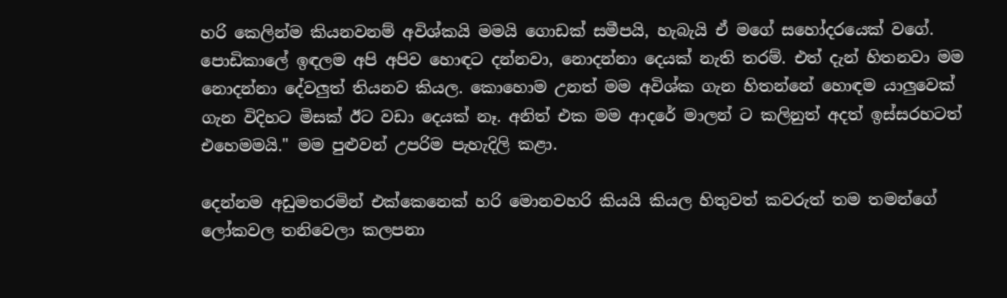හරි කෙලින්ම කියනවනම් අවිශ්කයි මමයි ගොඩක් සමීපයි, හැබැයි ඒ මගේ සහෝදරයෙක් වගේ. පොඩිකාලේ ඉඳලම අපි අපිව හොඳට දන්නවා, නොදන්නා දෙයක් නැති තරම්. එත් දැන් හිතනවා මම නොදන්නා දේවලුත් තියනව කියල. කොහොම උනත් මම අවිශ්ක ගැන හිතන්නේ හොඳම යාලුවෙක් ගැන විදිහට මිසක් ඊට වඩා දෙයක් නෑ. අනිත් එක මම ආදරේ මාලන් ට කලිනුත් අදත් ඉස්සරහටත් එහෙමමයි." මම පුළුවන් උපරිම පැහැදිලි කළා.

දෙන්නම අඩුමතරමින් එක්කෙනෙක් හරි මොනවහරි කියයි කියල හිතුවත් කවරුත් තම තමන්ගේ ලෝකවල තනිවෙලා කලපනා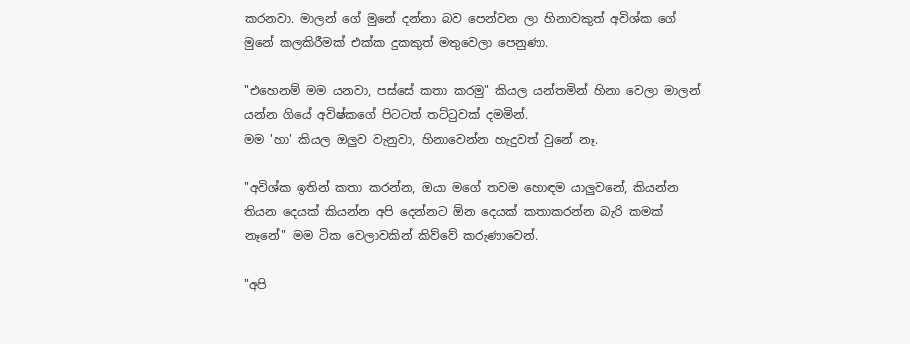කරනවා. මාලන් ගේ මුනේ දන්නා බව පෙන්වන ලා හිනාවකුත් අවිශ්ක ගේ මුනේ කලකිරීමක් එක්ක දුකකුත් මතුවෙලා පෙනුණා.

"එහෙනම් මම යනවා, පස්සේ කතා කරමු" කියල යන්තමින් හිනා වෙලා මාලන් යන්න ගියේ අවිෂ්කගේ පිටටත් තට්ටුවක් දමමින්.
මම 'හා' කියල ඔලුව වැනුවා, හිනාවෙන්න හැදුවත් වුනේ නෑ.

"අවිශ්ක ඉතින් කතා කරන්න, ඔයා මගේ තවම හොඳම යාලුවනේ, කියන්න තියන දෙයක් කියන්න අපි දෙන්නට ඕන දෙයක් කතාකරන්න බැරි කමක් නෑනේ" මම ටික වෙලාවකින් කිව්වේ කරුණාවෙන්.

"අපි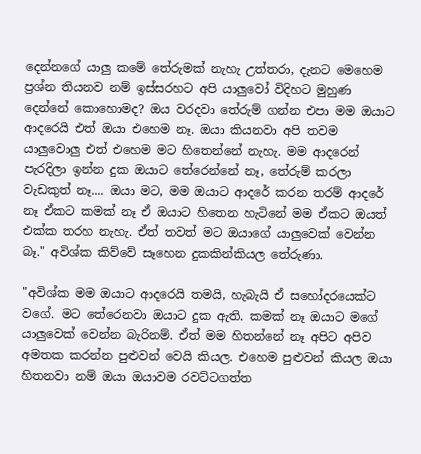දෙන්නගේ යාලු කමේ තේරුමක් නැහැ උත්තරා, දැනට මෙහෙම ප්‍රශ්න තියනව නම් ඉස්සරහට අපි යාලුවෝ විදිහට මුහුණ දෙන්නේ කොහොමද? ඔය වරදවා තේරුම් ගන්න එපා මම ඔයාට ආදරෙයි එත් ඔයා එහෙම නෑ. ඔයා කියනවා අපි තවම යාලුවොලු එත් එහෙම මට හිතෙන්නේ නැහැ. මම ආදරෙන් පැරදිලා ඉන්න දුක ඔයාට තේරෙන්නේ නෑ, තේරුම් කරලා වැඩකුත් නෑ.... ඔයා මට, මම ඔයාට ආදරේ කරන තරම් ආදරේ නෑ ඒකට කමක් නෑ ඒ ඔයාට හිතෙන හැටිනේ මම ඒකට ඔයත් එක්ක තරහ නැහැ. ඒත් තවත් මට ඔයාගේ යාලුවෙක් වෙන්න බෑ." අවිශ්ක කිව්වේ සෑහෙන දුකකින්කියල තේරුණා.

"අවිශ්ක මම ඔයාට ආදරෙයි තමයි, හැබැයි ඒ සහෝදරයෙක්ට වගේ. මට තේරෙනවා ඔයාට දුක ඇති. කමක් නෑ ඔයාට මගේ යාලුවෙක් වෙන්න බැරිනම්. ඒත් මම හිතන්නේ නෑ අපිට අපිව අමතක කරන්න පුළුවන් වෙයි කියල. එහෙම පුළුවන් කියල ඔයා හිතනවා නම් ඔයා ඔයාවම රවට්ටගත්ත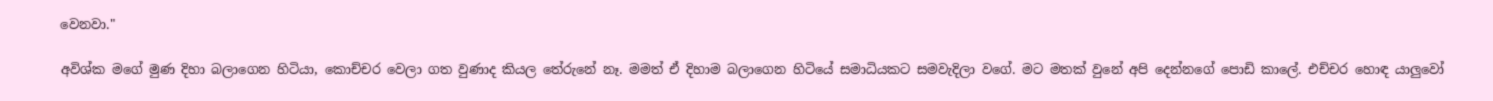වෙනවා."

අවිශ්ක මගේ මුණ දිහා බලාගෙන හිටියා, කොච්චර වෙලා ගත වුණාද කියල තේරුනේ නෑ. මමත් ඒ දිහාම බලාගෙන හිටියේ සමාධියකට සමවැදිලා වගේ. මට මතක් වුනේ අපි දෙන්නගේ පොඩි කාලේ. එච්චර හොඳ යාලුවෝ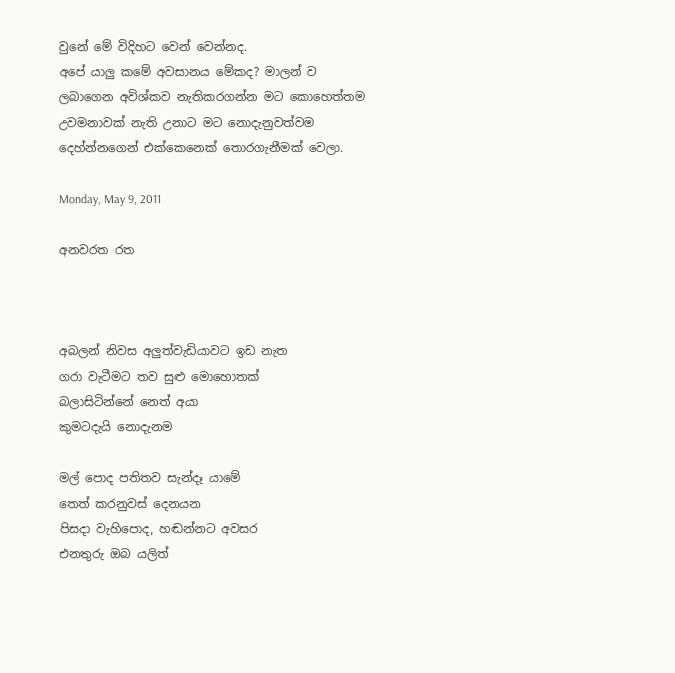වුනේ මේ විදිහට වෙන් වෙන්නද.
අපේ යාලු කමේ අවසානය මේකද? මාලන් ව ලබාගෙන අවිශ්කව නැතිකරගන්න මට කොහෙත්තම උවමනාවක් නැති උනාට මට නොදැනුවත්වම දෙහ්න්නගෙන් එක්කෙනෙක් තොරගැනීමක් වෙලා.

Monday, May 9, 2011

අනවරත රත



අබලන් නිවස අලුත්වැඩියාවට ඉඩ නැත
ගරා වැටීමට තව සුළු මොහොතක්
බලාසිටින්නේ නෙත් අයා
කුමටදැයි නොදැනම

මල් පොද පතිතව සැන්දෑ යාමේ
තෙත් කරනුවස් දෙනයන
පිසදා වැහිපොද, හඬන්නට අවසර
එනතුරු ඔබ යලිත්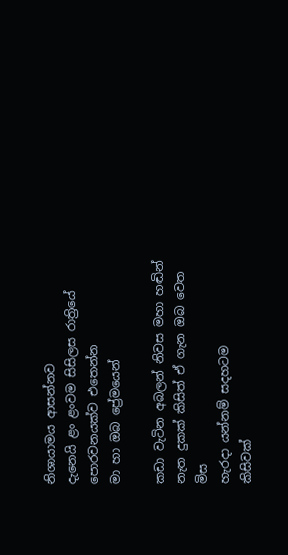නිශායාමය ආසන්නව
දැනෙයි ළං ළංවම සිසිලස රාත්‍රියේ
පොරවනයක්ව එතෙන්න
මා හා ඔබ ප්‍රේමයෙන්

කඩා වැටින අබලන් නිවස මහා හඬින්
නැත දුකක් කිසිත් ඒ ගැන ඔබ වෙත මිස
හැරදා යන්නම් සදහටම
කිසිවක්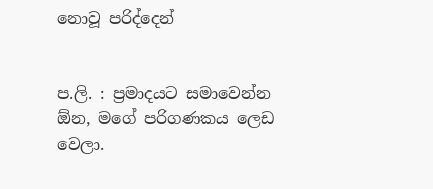නොවූ පරිද්දෙන්


ප.ලි. : ප්‍රමාදයට සමාවෙන්න ඕන, මගේ පරිගණකය ලෙඩ වෙලා.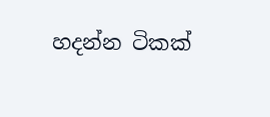හදන්න ටිකක්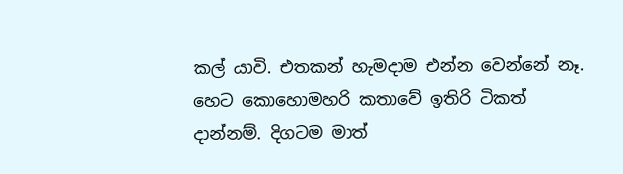කල් යාවි. එතකන් හැමදාම එන්න වෙන්නේ නෑ. හෙට කොහොමහරි කතාවේ ඉතිරි ටිකත් දාන්නම්. දිගටම මාත්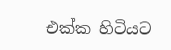එක්ක හිටියට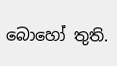බොහෝ තුති.